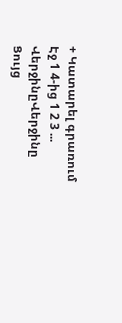+ Կատարել գրառում
Էջ 1 4-ից 1 2 3 ... ՎերջինըՎերջինը
Ցույց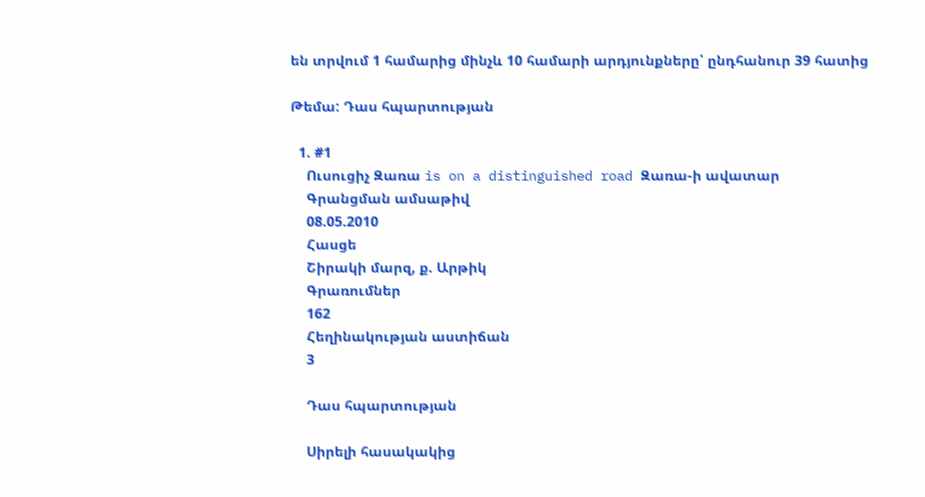են տրվում 1 համարից մինչև 10 համարի արդյունքները՝ ընդհանուր 39 հատից

Թեմա: Դաս հպարտության

  1. #1
    Ուսուցիչ Զառա is on a distinguished road Զառա-ի ավատար
    Գրանցման ամսաթիվ
    08.05.2010
    Հասցե
    Շիրակի մարզ, ք. Արթիկ
    Գրառումներ
    162
    Հեղինակության աստիճան
    3

    Դաս հպարտության

    Սիրելի հասակակից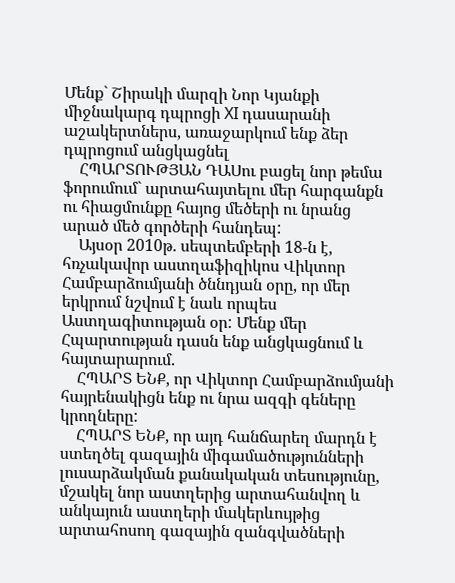Մենք` Շիրակի մարզի Նոր Կյանքի միջնակարգ դպրոցի XI դասարանի աշակերտներս, առաջարկում ենք ձեր դպրոցում անցկացնել
    ՀՊԱՐՏՈՒԹՅԱՆ ԴԱՍու բացել նոր թեմա ֆորումում` արտահայտելու մեր հարգանքն ու հիացմունքը հայոց մեծերի ու նրանց արած մեծ գործերի հանդեպ:
    Այսօր 2010թ. սեպտեմբերի 18-ն է, հռչակավոր աստղաֆիզիկոս Վիկտոր Համբարձումյանի ծննդյան օրը, որ մեր երկրում նշվում է նաև որպես Աստղագիտության օր: Մենք մեր Հպարտության դասն ենք անցկացնում և հայտարարում.
    ՀՊԱՐՏ ԵՆՔ, որ Վիկտոր Համբարձումյանի հայրենակիցն ենք ու նրա ազգի գեները կրողները:
    ՀՊԱՐՏ ԵՆՔ, որ այդ հանճարեղ մարդն է ստեղծել գազային միգամածությունների լուսարձակման քանակական տեսությունը, մշակել նոր աստղերից արտահանվող և անկայուն աստղերի մակերևույթից արտահոսող գազային զանգվածների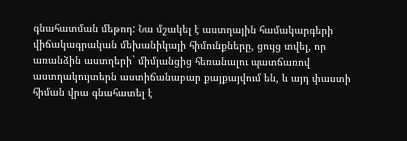գնահատման մեթոդ: Նա մշակել է աստղային համակարգերի վիճակագրական մեխանիկայի հիմունքները, ցույց տվել, որ առանձին աստղերի` միմյանցից հեռանալու պատճառով աստղակույտերն աստիճանաբար քայքայվում են, և այդ փաստի հիման վրա գնահատել է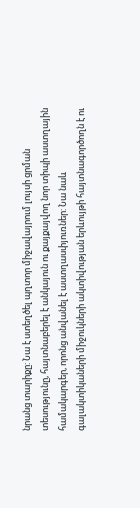նրանց տարիքը: Նա է ստեղծել պղտոր միջավայրում լույսի ցրման տեսությունը, հայտնաբերել է անկայուն ու քայքայվող նոր տիպի աստղային համակարգեր, որոնց անվանել է աստղասփյուռներ: Նա նաև գալակտիկաների միջուկների ակտիվության երևույթի հայտնագործողն է ու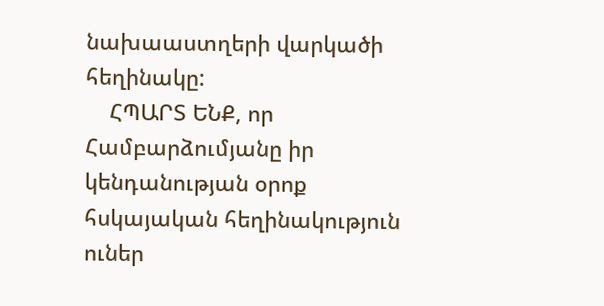նախաաստղերի վարկածի հեղինակը:
    ՀՊԱՐՏ ԵՆՔ, որ Համբարձումյանը իր կենդանության օրոք հսկայական հեղինակություն ուներ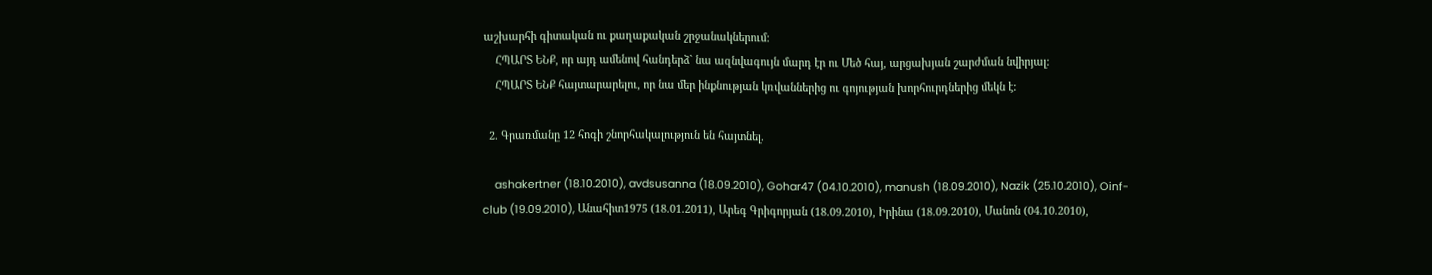աշխարհի գիտական ու քաղաքական շրջանակներում:
    ՀՊԱՐՏ ԵՆՔ, որ այդ ամենով հանդերձ` նա ազնվագույն մարդ էր ու Մեծ հայ, արցախյան շարժման նվիրյալ:
    ՀՊԱՐՏ ԵՆՔ հայտարարելու, որ նա մեր ինքնության կռվաններից ու գոյության խորհուրդներից մեկն է:

  2. Գրառմանը 12 հոգի շնորհակալություն են հայտնել.

    ashakertner (18.10.2010), avdsusanna (18.09.2010), Gohar47 (04.10.2010), manush (18.09.2010), Nazik (25.10.2010), Oinf-club (19.09.2010), Անահիտ1975 (18.01.2011), Արեգ Գրիգորյան (18.09.2010), Իրինա (18.09.2010), Մանոն (04.10.2010),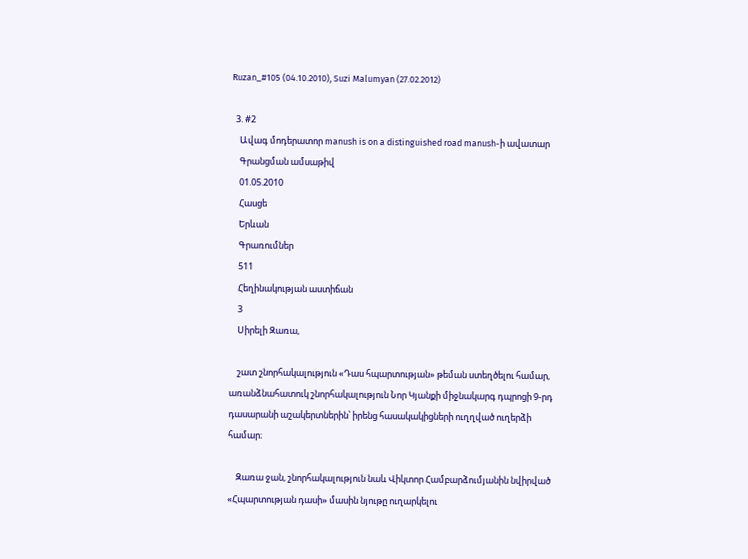Ruzan_#105 (04.10.2010), Suzi Malumyan (27.02.2012)

  3. #2
    Ավագ մոդերատոր manush is on a distinguished road manush-ի ավատար
    Գրանցման ամսաթիվ
    01.05.2010
    Հասցե
    Երևան
    Գրառումներ
    511
    Հեղինակության աստիճան
    3
    Սիրելի Զառա,

    շատ շնորհակալություն «Դաս հպարտության» թեման ստեղծելու համար, առանձնահատուկ շնորհակալություն Նոր Կյանքի միջնակարգ դպրոցի 9-րդ դասարանի աշակերտներին՝ իրենց հասակակիցների ուղղված ուղերձի համար։

    Զառա ջան, շնորհակալություն նաև Վիկտոր Համբարձումյանին նվիրված «Հպարտության դասի» մասին նյութը ուղարկելու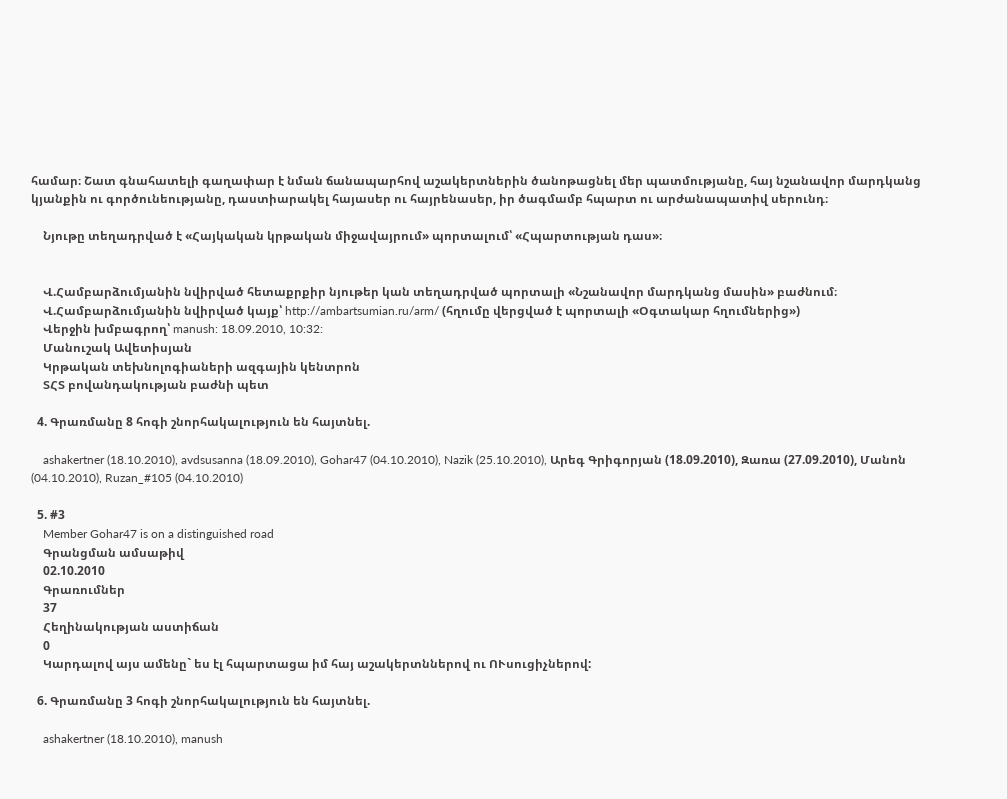համար։ Շատ գնահատելի գաղափար է նման ճանապարհով աշակերտներին ծանոթացնել մեր պատմությանը, հայ նշանավոր մարդկանց կյանքին ու գործունեությանը, դաստիարակել հայասեր ու հայրենասեր, իր ծագմամբ հպարտ ու արժանապատիվ սերունդ։

    Նյութը տեղադրված է «Հայկական կրթական միջավայրում» պորտալում՝ «Հպարտության դաս»։


    Վ.Համբարձումյանին նվիրված հետաքրքիր նյութեր կան տեղադրված պորտալի «Նշանավոր մարդկանց մասին» բաժնում։
    Վ.Համբարձումյանին նվիրված կայք՝ http://ambartsumian.ru/arm/ (հղումը վերցված է պորտալի «Օգտակար հղումներից»)
    Վերջին խմբագրող՝ manush: 18.09.2010, 10:32:
    Մանուշակ Ավետիսյան
    Կրթական տեխնոլոգիաների ազգային կենտրոն
    ՏՀՏ բովանդակության բաժնի պետ

  4. Գրառմանը 8 հոգի շնորհակալություն են հայտնել.

    ashakertner (18.10.2010), avdsusanna (18.09.2010), Gohar47 (04.10.2010), Nazik (25.10.2010), Արեգ Գրիգորյան (18.09.2010), Զառա (27.09.2010), Մանոն (04.10.2010), Ruzan_#105 (04.10.2010)

  5. #3
    Member Gohar47 is on a distinguished road
    Գրանցման ամսաթիվ
    02.10.2010
    Գրառումներ
    37
    Հեղինակության աստիճան
    0
    Կարդալով այս ամենը` ես էլ հպարտացա իմ հայ աշակերտններով ու ՈՒսուցիչներով:

  6. Գրառմանը 3 հոգի շնորհակալություն են հայտնել.

    ashakertner (18.10.2010), manush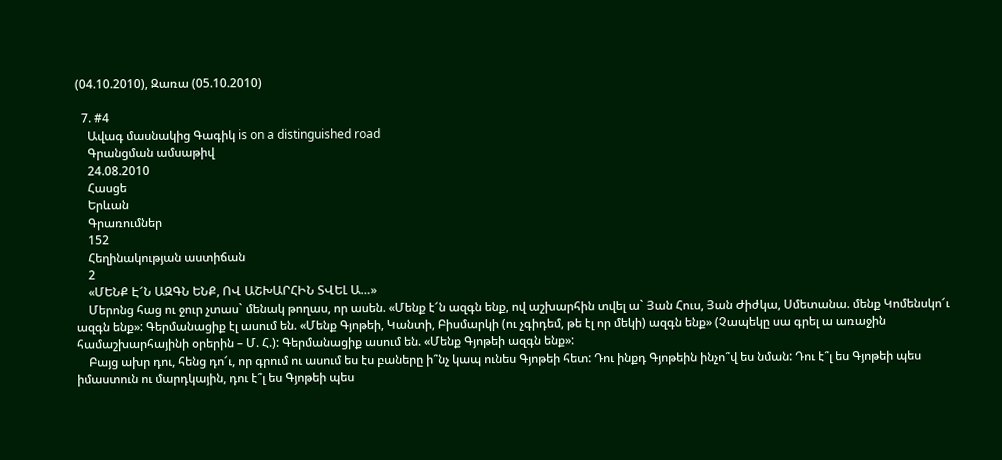(04.10.2010), Զառա (05.10.2010)

  7. #4
    Ավագ մասնակից Գագիկ is on a distinguished road
    Գրանցման ամսաթիվ
    24.08.2010
    Հասցե
    Երևան
    Գրառումներ
    152
    Հեղինակության աստիճան
    2
    «ՄԵՆՔ Է՜Ն ԱԶԳՆ ԵՆՔ, ՈՎ ԱՇԽԱՐՀԻՆ ՏՎԵԼ Ա…»
    Մերոնց հաց ու ջուր չտաս` մենակ թողաս, որ ասեն. «Մենք է՜ն ազգն ենք, ով աշխարհին տվել ա` Յան Հուս, Յան Ժիժկա, Սմետանա. մենք Կոմենսկո՜ւ ազգն ենք»: Գերմանացիք էլ ասում են. «Մենք Գյոթեի, Կանտի, Բիսմարկի (ու չգիդեմ, թե էլ որ մեկի) ազգն ենք» (Չապեկը սա գրել ա առաջին համաշխարհայինի օրերին – Մ. Հ.): Գերմանացիք ասում են. «Մենք Գյոթեի ազգն ենք»:
    Բայց ախր դու, հենց դո՜ւ, որ գրում ու ասում ես էս բաները ի՞նչ կապ ունես Գյոթեի հետ: Դու ինքդ Գյոթեին ինչո՞վ ես նման: Դու է՞լ ես Գյոթեի պես իմաստուն ու մարդկային, դու է՞լ ես Գյոթեի պես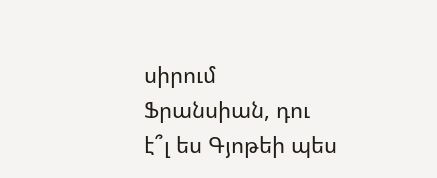սիրում Ֆրանսիան, դու է՞լ ես Գյոթեի պես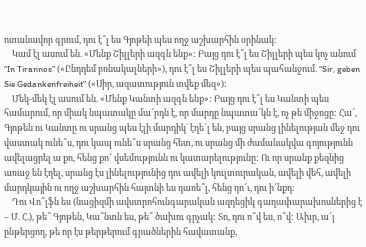ոտանավոր գրում, դու է՞լ ես Գյոթեի պես ողջ աշխարհին օրինակ:
    Կամ էլ ասում են. «Մենք Շիլլերի ազգն ենք»: Բայց դու է՞լ ես Շիլլերի պես կոչ անում “In Tirannos” («Ընդդեմ բռնակալների»), դու է՞լ ես Շիլլերի պես պահանջում. “Sir, geben Sie Gedankenfreiheit” («Սիր, ազատություն տվեք մեզ»):
    Մեկ-մեկ էլ ասում են. «Մենք Կանտի ազգն ենք»: Բայց դու է՞լ ես Կանտի պես համարում, որ միակ նպատակը մա՜րդն է, որ մարդը նպատա՜կն է, ոչ թե միջոցը: Հա՜, Գյոթեն ու Կանտը ու սրանց պես էլի մարդիկ` էղե՜լ են, բայց սրանց լինելության մեջ դու վաստակ ունե՞ս, դու կապ ունե՞ս սրանց հետ, ու սրանց մի ժամանակվա գոյությունն ավելացրել ա քո, հենց քո՜ վսեմությունն ու կատարելությունը: Ու որ սրանք քեզնից առաջ են էղել, սրանց էս լինելությունից դու ավելի կուլտուրական, ավելի վեհ, ավելի մարդկային ու ողջ աշխարհին հայտնի ես դառե՞լ, հենց դո՜ւ, դու ի՜նքդ:
    Դու Վո՞լֆն ես (նացիզմի ավստրոհունգարական ազդեցիկ գաղափարախոսներից է – Մ. Հ.), թե՞ Գյոթեն, Կա՞նտն ես, թե՞ ծախու գրչակ: Տո, դու ո՞վ ես, ո՞վ: Ախր, ա՜յ ընթերցող, թե որ էս թերթերում գրածներին հավատանք,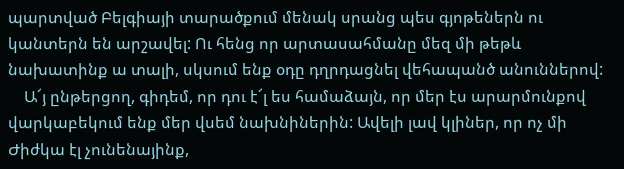պարտված Բելգիայի տարածքում մենակ սրանց պես գյոթեներն ու կանտերն են արշավել: Ու հենց որ արտասահմանը մեզ մի թեթև նախատինք ա տալի, սկսում ենք օդը դղրդացնել վեհապանծ անուններով:
    Ա՜յ ընթերցող, գիդեմ, որ դու է՜լ ես համաձայն, որ մեր էս արարմունքով վարկաբեկում ենք մեր վսեմ նախնիներին: Ավելի լավ կլիներ, որ ոչ մի Ժիժկա էլ չունենայինք,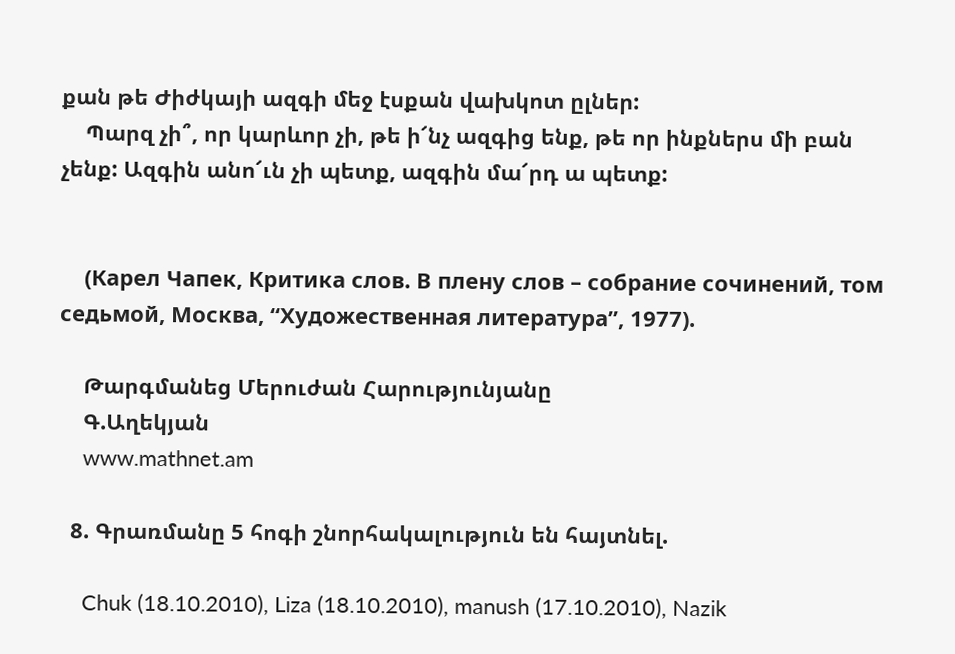քան թե Ժիժկայի ազգի մեջ էսքան վախկոտ ըլներ:
    Պարզ չի՞, որ կարևոր չի, թե ի՜նչ ազգից ենք, թե որ ինքներս մի բան չենք: Ազգին անո՜ւն չի պետք, ազգին մա՜րդ ա պետք:


    (Карел Чапек, Критика слов. В плену слов – собрание сочинений, том седьмой, Москва, “Художественная литература”, 1977).

    Թարգմանեց Մերուժան Հարությունյանը
    Գ.Աղեկյան
    www.mathnet.am

  8. Գրառմանը 5 հոգի շնորհակալություն են հայտնել.

    Chuk (18.10.2010), Liza (18.10.2010), manush (17.10.2010), Nazik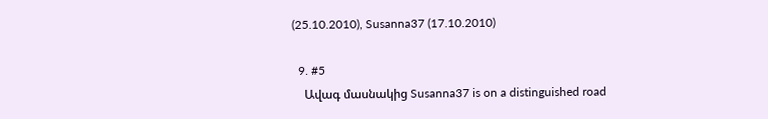(25.10.2010), Susanna37 (17.10.2010)

  9. #5
    Ավագ մասնակից Susanna37 is on a distinguished road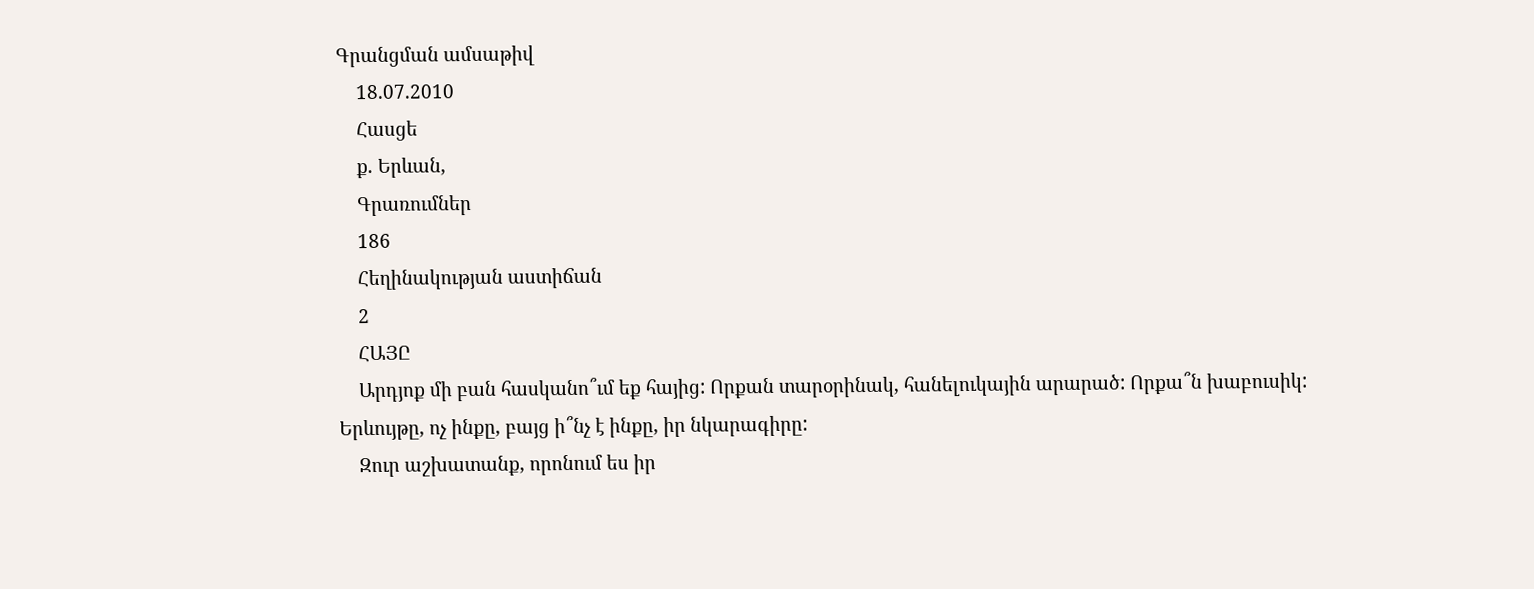Գրանցման ամսաթիվ
    18.07.2010
    Հասցե
    ք. Երևան,
    Գրառումներ
    186
    Հեղինակության աստիճան
    2
    ՀԱՅԸ
    Արդյոք մի բան հասկանո՞ւմ եք հայից: Որքան տարօրինակ, հանելուկային արարած: Որքա՞ն խաբուսիկ: Երևույթը, ոչ ինքը, բայց ի՞նչ է ինքը, իր նկարագիրը:
    Զուր աշխատանք, որոնում ես իր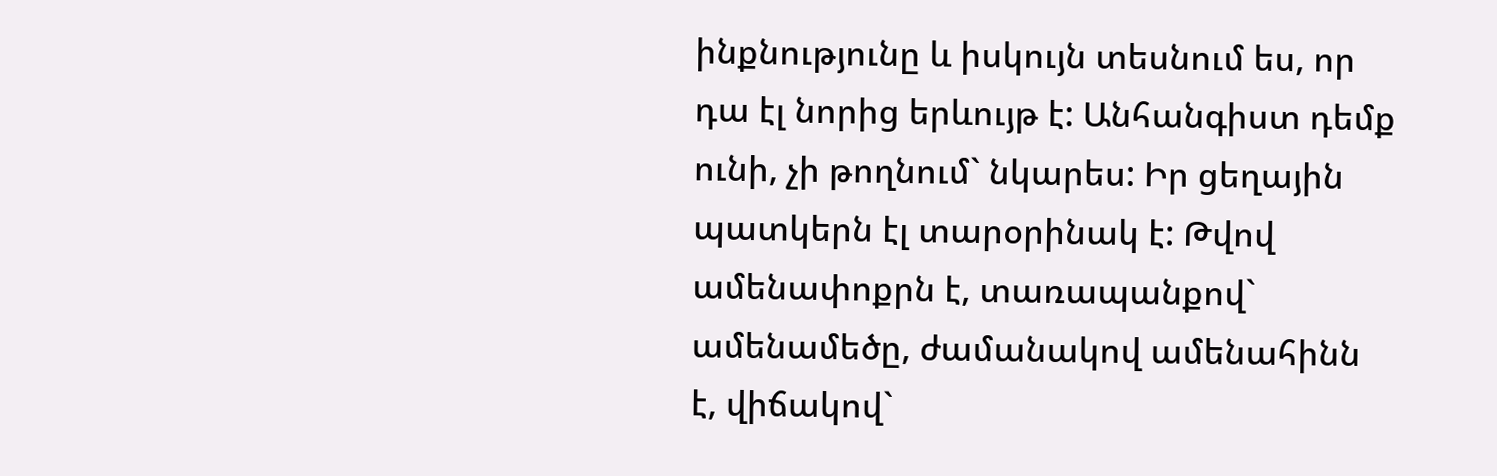ինքնությունը և իսկույն տեսնում ես, որ դա էլ նորից երևույթ է: Անհանգիստ դեմք ունի, չի թողնում` նկարես: Իր ցեղային պատկերն էլ տարօրինակ է: Թվով ամենափոքրն է, տառապանքով` ամենամեծը, ժամանակով ամենահինն է, վիճակով`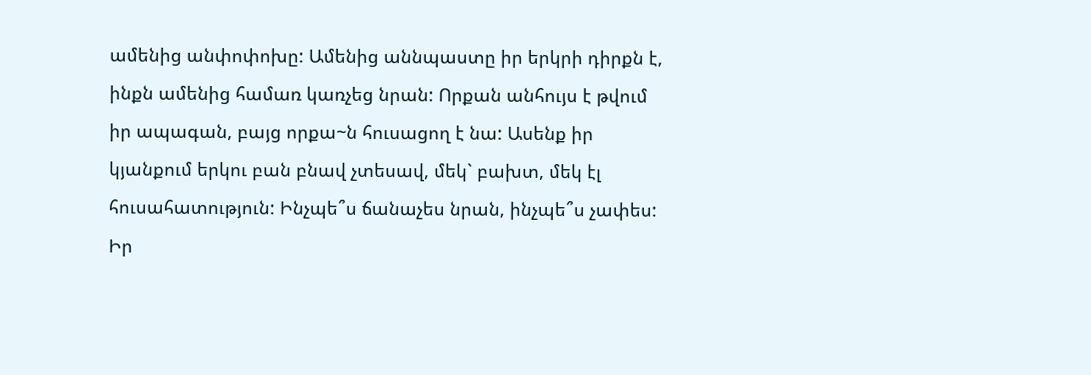ամենից անփոփոխը: Ամենից աննպաստը իր երկրի դիրքն է, ինքն ամենից համառ կառչեց նրան: Որքան անհույս է թվում իր ապագան, բայց որքա~ն հուսացող է նա: Ասենք իր կյանքում երկու բան բնավ չտեսավ, մեկ` բախտ, մեկ էլ հուսահատություն: Ինչպե՞ս ճանաչես նրան, ինչպե՞ս չափես: Իր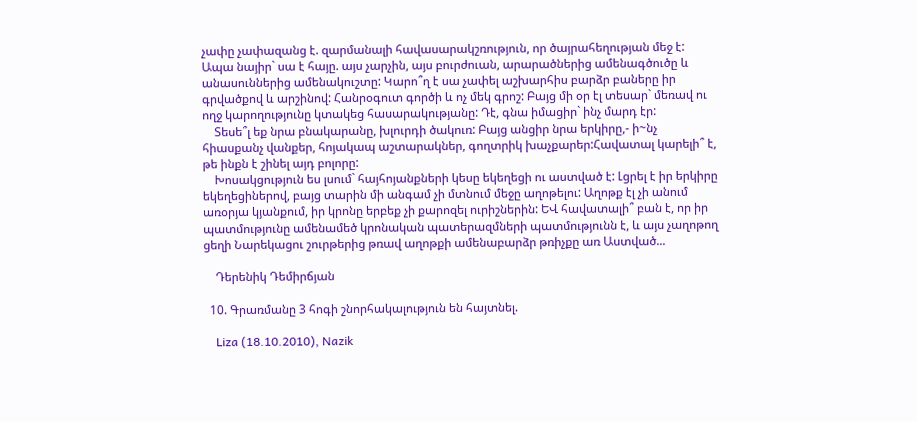չափը չափազանց է. զարմանալի հավասարակշռություն, որ ծայրահեղության մեջ է: Ապա նայիր` սա է հայը. այս չարչին, այս բուրժուան, արարածներից ամենագծուծը և անասուններից ամենակուշտը: Կարո՞ղ է սա չափել աշխարհիս բարձր բաները իր գրվածքով և արշինով: Հանրօգուտ գործի և ոչ մեկ գրոշ: Բայց մի օր էլ տեսար` մեռավ ու ողջ կարողությունը կտակեց հասարակությանը: Դէ, գնա իմացիր` ինչ մարդ էր:
    Տեսե՞լ եք նրա բնակարանը, խլուրդի ծակուռ: Բայց անցիր նրա երկիրը,- ի~նչ հիասքանչ վանքեր, հոյակապ աշտարակներ, գողտրիկ խաչքարեր:Հավատալ կարելի՞ է, թե ինքն է շինել այդ բոլորը:
    Խոսակցություն ես լսում` հայհոյանքների կեսը եկեղեցի ու աստված է: Լցրել է իր երկիրը եկեղեցիներով, բայց տարին մի անգամ չի մտնում մեջը աղոթելու: Աղոթք էլ չի անում առօրյա կյանքում, իր կրոնը երբեք չի քարոզել ուրիշներին: ԵՎ հավատալի՞ բան է, որ իր պատմությունը ամենամեծ կրոնական պատերազմների պատմությունն է, և այս չաղոթող ցեղի Նարեկացու շուրթերից թռավ աղոթքի ամենաբարձր թռիչքը առ Աստված...

    Դերենիկ Դեմիրճյան

  10. Գրառմանը 3 հոգի շնորհակալություն են հայտնել.

    Liza (18.10.2010), Nazik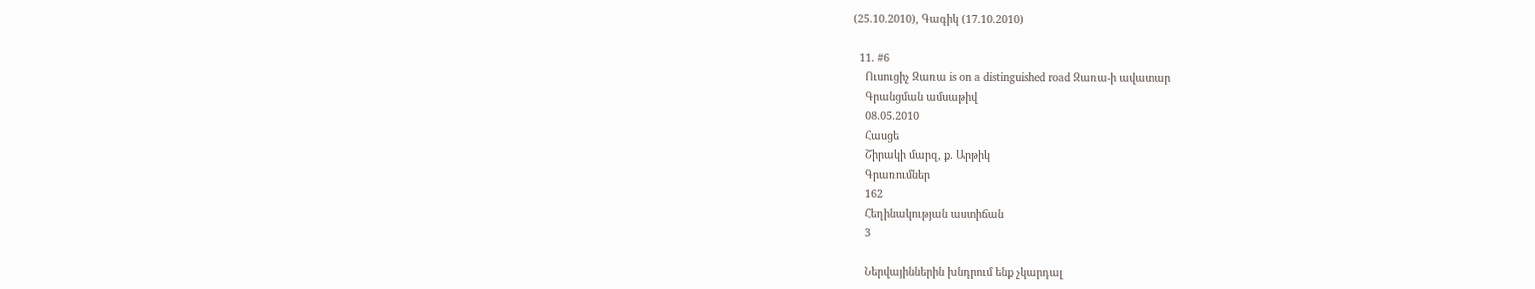(25.10.2010), Գագիկ (17.10.2010)

  11. #6
    Ուսուցիչ Զառա is on a distinguished road Զառա-ի ավատար
    Գրանցման ամսաթիվ
    08.05.2010
    Հասցե
    Շիրակի մարզ, ք. Արթիկ
    Գրառումներ
    162
    Հեղինակության աստիճան
    3

    Ներվայիններին խնդրում ենք չկարդալ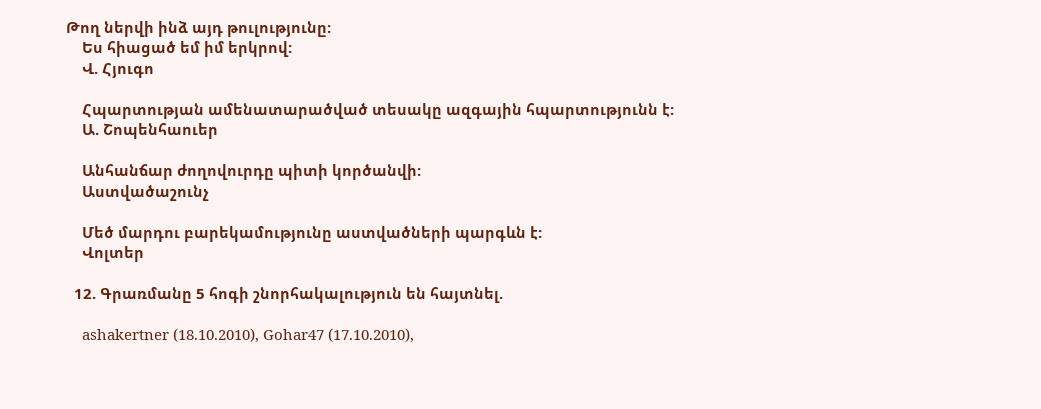Թող ներվի ինձ այդ թուլությունը:
    Ես հիացած եմ իմ երկրով:
    Վ. Հյուգո

    Հպարտության ամենատարածված տեսակը ազգային հպարտությունն է:
    Ա. Շոպենհաուեր

    Անհանճար ժողովուրդը պիտի կործանվի:
    Աստվածաշունչ

    Մեծ մարդու բարեկամությունը աստվածների պարգևն է:
    Վոլտեր

  12. Գրառմանը 5 հոգի շնորհակալություն են հայտնել.

    ashakertner (18.10.2010), Gohar47 (17.10.2010),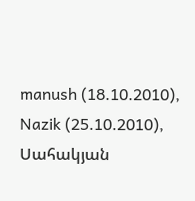manush (18.10.2010), Nazik (25.10.2010), Սահակյան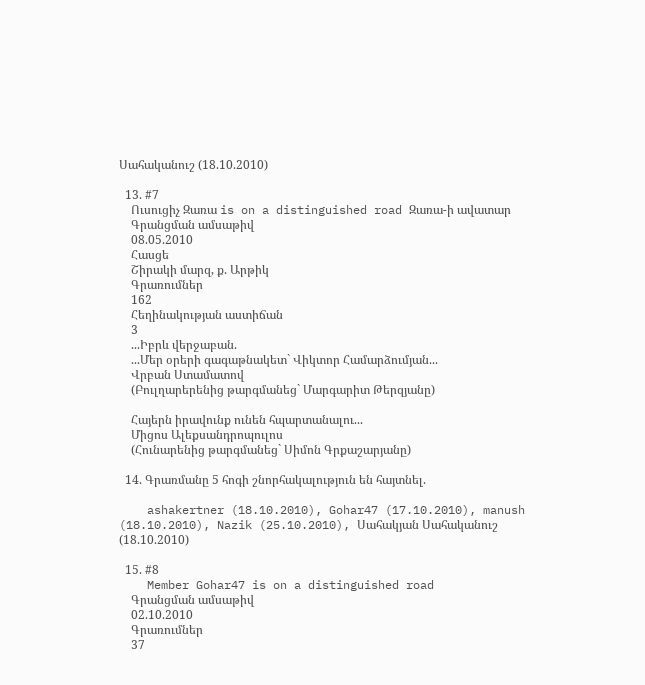Սահականուշ (18.10.2010)

  13. #7
    Ուսուցիչ Զառա is on a distinguished road Զառա-ի ավատար
    Գրանցման ամսաթիվ
    08.05.2010
    Հասցե
    Շիրակի մարզ, ք. Արթիկ
    Գրառումներ
    162
    Հեղինակության աստիճան
    3
    ...Իբրև վերջաբան.
    ...Մեր օրերի գագաթնակետ` Վիկտոր Համարձումյան...
    Վրբան Ստամատով
    (Բուլղարերենից թարգմանեց` Մարգարիտ Թերզյանը)

    Հայերն իրավունք ունեն հպարտանալու...
    Միցոս Ալեքսանդրոպուլոս
    (Հունարենից թարգմանեց` Սիմոն Գրքաշարյանը)

  14. Գրառմանը 5 հոգի շնորհակալություն են հայտնել.

    ashakertner (18.10.2010), Gohar47 (17.10.2010), manush (18.10.2010), Nazik (25.10.2010), Սահակյան Սահականուշ (18.10.2010)

  15. #8
    Member Gohar47 is on a distinguished road
    Գրանցման ամսաթիվ
    02.10.2010
    Գրառումներ
    37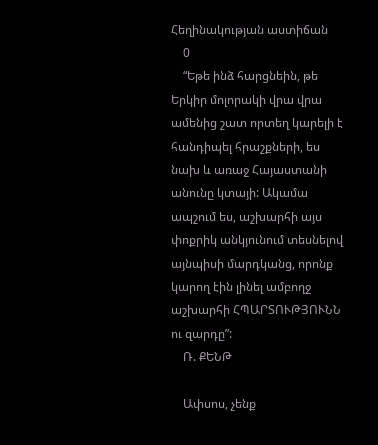Հեղինակության աստիճան
    0
    “Եթե ինձ հարցնեին, թե Երկիր մոլորակի վրա վրա ամենից շատ որտեղ կարելի է հանդիպել հրաշքների, ես նախ և առաջ Հայաստանի անունը կտայի: Ակամա ապշում ես, աշխարհի այս փոքրիկ անկյունում տեսնելով այնպիսի մարդկանց, որոնք կարող էին լինել ամբողջ աշխարհի ՀՊԱՐՏՈՒԹՅՈՒՆՆ ու զարդը”:
    Ռ. ՔԵՆԹ

    Ափսոս, չենք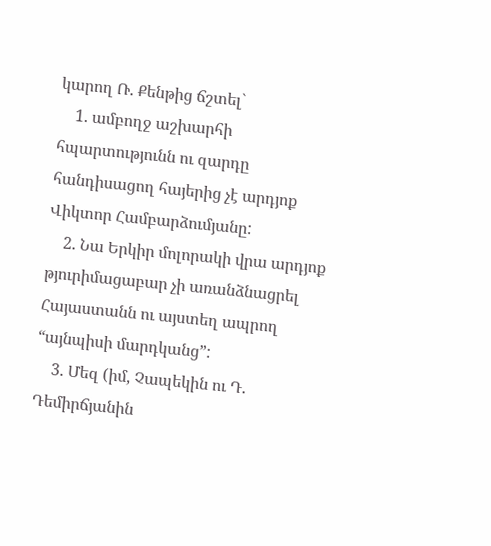կարող Ռ. Քենթից ճշտել`
    1. ամբողջ աշխարհի հպարտությունն ու զարդը հանդիսացող հայերից չէ արդյոք Վիկտոր Համբարձումյանը:
    2. Նա Երկիր մոլորակի վրա արդյոք թյուրիմացաբար չի առանձնացրել Հայաստանն ու այստեղ ապրող “այնպիսի մարդկանց”:
    3. Մեզ (իմ, Չապեկին ու Դ. Դեմիրճյանին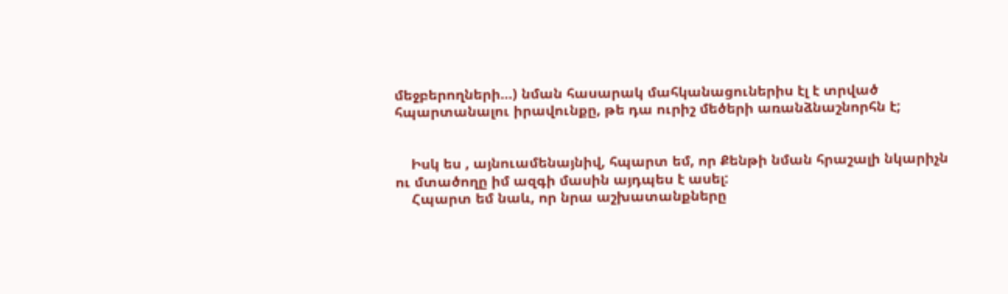մեջբերողների...) նման հասարակ մահկանացուներիս էլ է տրված հպարտանալու իրավունքը, թե դա ուրիշ մեծերի առանձնաշնորհն է;


    Իսկ ես , այնուամենայնիվ, հպարտ եմ, որ Քենթի նման հրաշալի նկարիչն ու մտածողը իմ ազգի մասին այդպես է ասել:
    Հպարտ եմ նաև, որ նրա աշխատանքները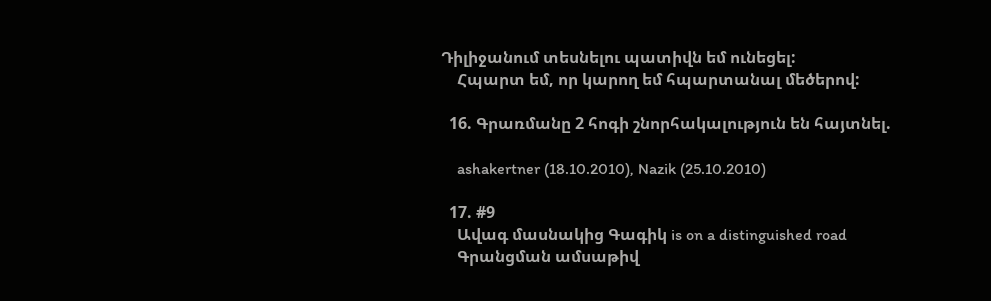Դիլիջանում տեսնելու պատիվն եմ ունեցել:
    Հպարտ եմ, որ կարող եմ հպարտանալ մեծերով:

  16. Գրառմանը 2 հոգի շնորհակալություն են հայտնել.

    ashakertner (18.10.2010), Nazik (25.10.2010)

  17. #9
    Ավագ մասնակից Գագիկ is on a distinguished road
    Գրանցման ամսաթիվ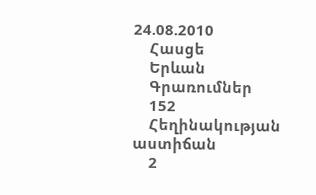24.08.2010
    Հասցե
    Երևան
    Գրառումներ
    152
    Հեղինակության աստիճան
    2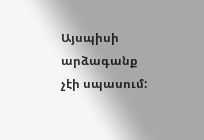Այսպիսի արձագանք չէի սպասում: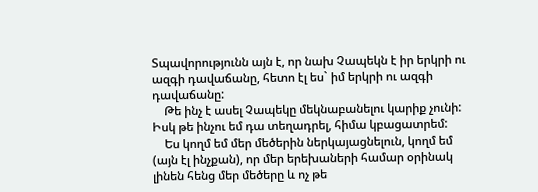Տպավորությունն այն է, որ նախ Չապեկն է իր երկրի ու ազգի դավաճանը, հետո էլ ես` իմ երկրի ու ազգի դավաճանը:
    Թե ինչ է ասել Չապեկը մեկնաբանելու կարիք չունի: Իսկ թե ինչու եմ դա տեղադրել, հիմա կբացատրեմ:
    Ես կողմ եմ մեր մեծերին ներկայացնելուն, կողմ եմ (այն էլ ինչքան), որ մեր երեխաների համար օրինակ լինեն հենց մեր մեծերը և ոչ թե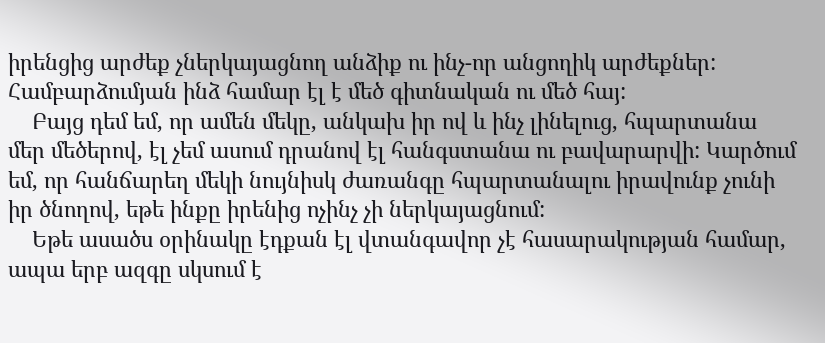իրենցից արժեք չներկայացնող անձիք ու ինչ-որ անցողիկ արժեքներ: Համբարձումյան ինձ համար էլ է մեծ գիտնական ու մեծ հայ:
    Բայց դեմ եմ, որ ամեն մեկը, անկախ իր ով և ինչ լինելուց, հպարտանա մեր մեծերով, էլ չեմ ասում դրանով էլ հանգստանա ու բավարարվի: Կարծում եմ, որ հանճարեղ մեկի նույնիսկ ժառանգը հպարտանալու իրավունք չունի իր ծնողով, եթե ինքը իրենից ոչինչ չի ներկայացնում:
    Եթե ասածս օրինակը էդքան էլ վտանգավոր չէ հասարակության համար, ապա երբ ազգը սկսում է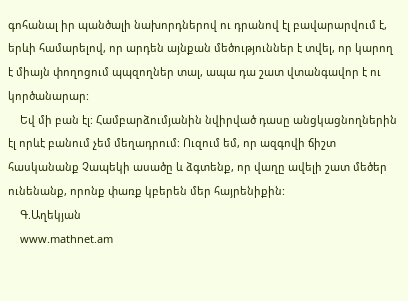գոհանալ իր պանծալի նախորդներով ու դրանով էլ բավարարվում է, երևի համարելով, որ արդեն այնքան մեծություններ է տվել, որ կարող է միայն փողոցում պպզողներ տալ, ապա դա շատ վտանգավոր է ու կործանարար:
    Եվ մի բան էլ: Համբարձումյանին նվիրված դասը անցկացնողներին էլ որևէ բանում չեմ մեղադրում: Ուզում եմ, որ ազգովի ճիշտ հասկանանք Չապեկի ասածը և ձգտենք, որ վաղը ավելի շատ մեծեր ունենանք, որոնք փառք կբերեն մեր հայրենիքին:
    Գ.Աղեկյան
    www.mathnet.am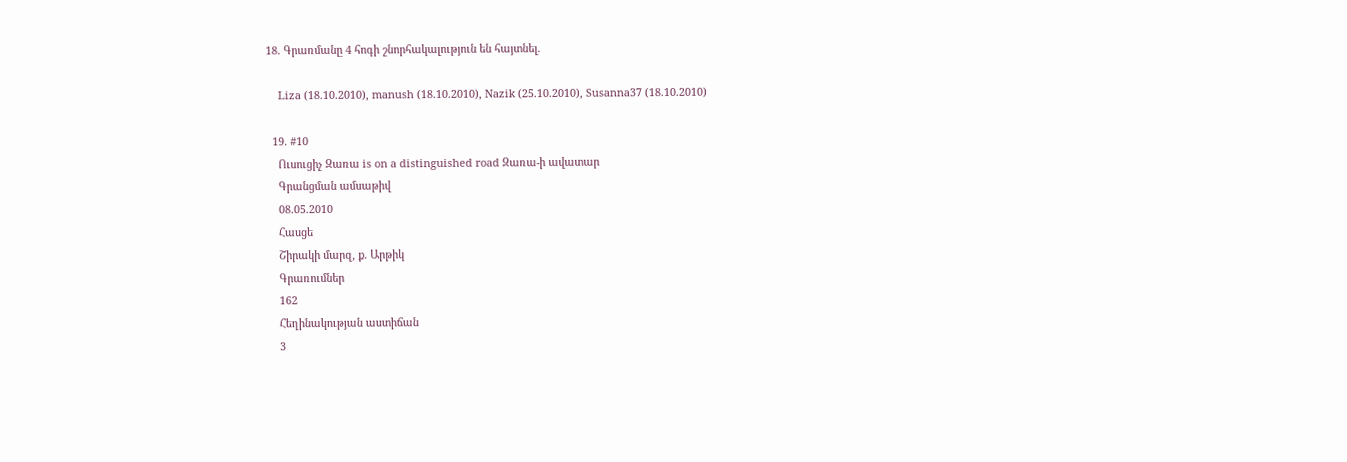18. Գրառմանը 4 հոգի շնորհակալություն են հայտնել.

    Liza (18.10.2010), manush (18.10.2010), Nazik (25.10.2010), Susanna37 (18.10.2010)

  19. #10
    Ուսուցիչ Զառա is on a distinguished road Զառա-ի ավատար
    Գրանցման ամսաթիվ
    08.05.2010
    Հասցե
    Շիրակի մարզ, ք. Արթիկ
    Գրառումներ
    162
    Հեղինակության աստիճան
    3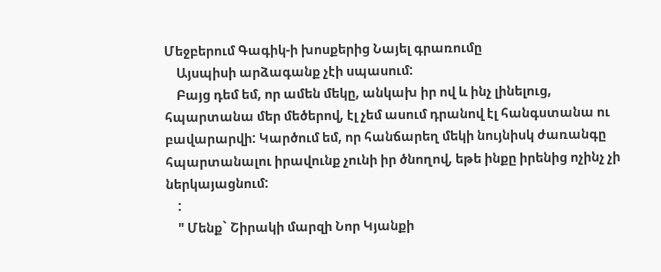Մեջբերում Գագիկ-ի խոսքերից Նայել գրառումը
    Այսպիսի արձագանք չէի սպասում:
    Բայց դեմ եմ, որ ամեն մեկը, անկախ իր ով և ինչ լինելուց, հպարտանա մեր մեծերով, էլ չեմ ասում դրանով էլ հանգստանա ու բավարարվի: Կարծում եմ, որ հանճարեղ մեկի նույնիսկ ժառանգը հպարտանալու իրավունք չունի իր ծնողով, եթե ինքը իրենից ոչինչ չի ներկայացնում:
    :
    " Մենք` Շիրակի մարզի Նոր Կյանքի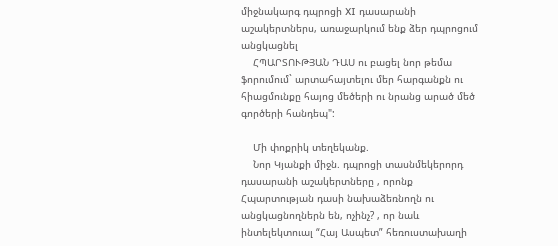միջնակարգ դպրոցի XI դասարանի աշակերտներս, առաջարկում ենք ձեր դպրոցում անցկացնել
    ՀՊԱՐՏՈՒԹՅԱՆ ԴԱՍ ու բացել նոր թեմա ֆորումում` արտահայտելու մեր հարգանքն ու հիացմունքը հայոց մեծերի ու նրանց արած մեծ գործերի հանդեպ":

    Մի փոքրիկ տեղեկանք.
    Նոր Կյանքի միջն. դպրոցի տասնմեկերորդ դասարանի աշակերտները , որոնք Հպարտության դասի նախաձեռնողն ու անցկացնողներն են, ոչինչ? , որ նաև ինտելեկտուալ “Հայ Ասպետ” հեռուստախաղի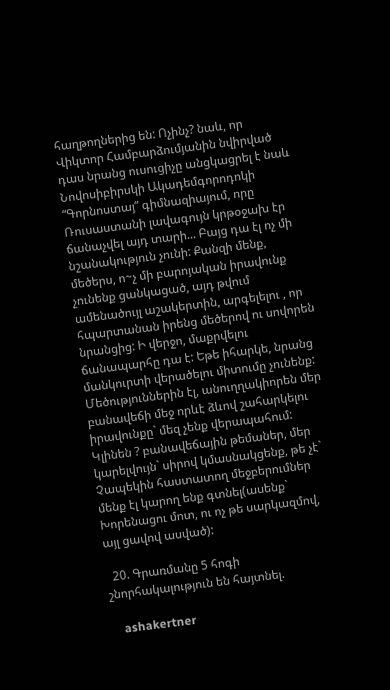հաղթողներից են: Ոչինչ? նաև, որ Վիկտոր Համբարձումյանին նվիրված դաս նրանց ուսուցիչը անցկացրել է նաև Նովոսիբիրսկի Ակադեմգորոդոկի “Գորնոստայ” գիմնազիայում, որը Ռուսաստանի լավագույն կրթօջախ էր ճանաչվել այդ տարի... Բայց դա էլ ոչ մի նշանակություն չունի: Քանզի մենք, մեծերս, ո~չ մի բարոյական իրավունք չունենք ցանկացած, այդ թվում ամենածույլ աշակերտին, արգելելու , որ հպարտանան իրենց մեծերով ու սովորեն նրանցից: Ի վերջո, մաքրվելու ճանապարհը դա է: Եթե իհարկե, նրանց մանկուրտի վերածելու միտումը չունենք: Մեծություններին էլ, անուղղակիորեն մեր բանավեճի մեջ որևէ ձևով շահարկելու իրավունքը` մեզ չենք վերապահում: Կլինեն ? բանավեճային թեմաներ, մեր կարելվույն` սիրով կմասնակցենք, թե չէ` Չապեկին հաստատող մեջբերումներ մենք էլ կարող ենք գտնել(ասենք` Խորենացու մոտ, ու ոչ թե սարկազմով, այլ ցավով ասված):

  20. Գրառմանը 5 հոգի շնորհակալություն են հայտնել.

    ashakertner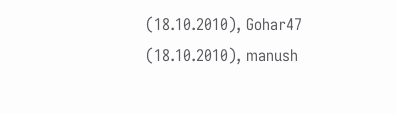(18.10.2010), Gohar47 (18.10.2010), manush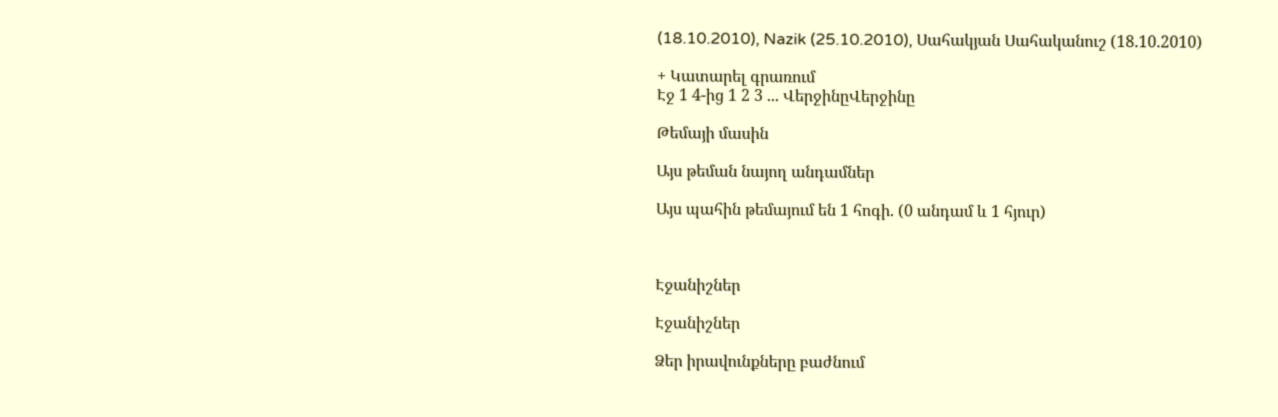(18.10.2010), Nazik (25.10.2010), Սահակյան Սահականուշ (18.10.2010)

+ Կատարել գրառում
Էջ 1 4-ից 1 2 3 ... ՎերջինըՎերջինը

Թեմայի մասին

Այս թեման նայող անդամներ

Այս պահին թեմայում են 1 հոգի. (0 անդամ և 1 հյուր)



Էջանիշներ

Էջանիշներ

Ձեր իրավունքները բաժնում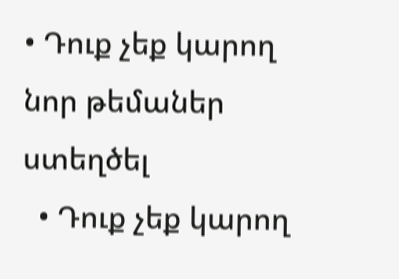• Դուք չեք կարող նոր թեմաներ ստեղծել
  • Դուք չեք կարող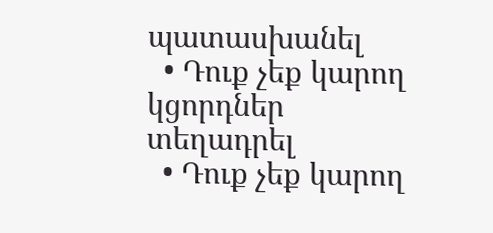պատասխանել
  • Դուք չեք կարող կցորդներ տեղադրել
  • Դուք չեք կարող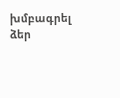խմբագրել ձեր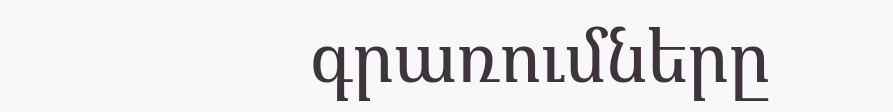գրառումները